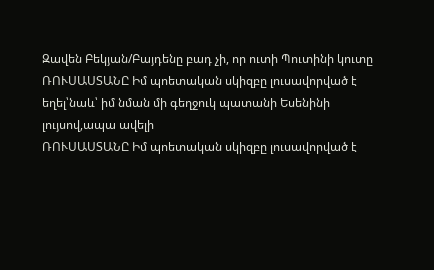Զավեն Բեկյան/Բայդենը բադ չի, որ ուտի Պուտինի կուտը
ՌՈՒՍԱՍՏԱՆԸ Իմ պոետական սկիզբը լուսավորված է եղել՝նաև՝ իմ նման մի գեղջուկ պատանի Եսենինի լույսով,ապա ավելի
ՌՈՒՍԱՍՏԱՆԸ Իմ պոետական սկիզբը լուսավորված է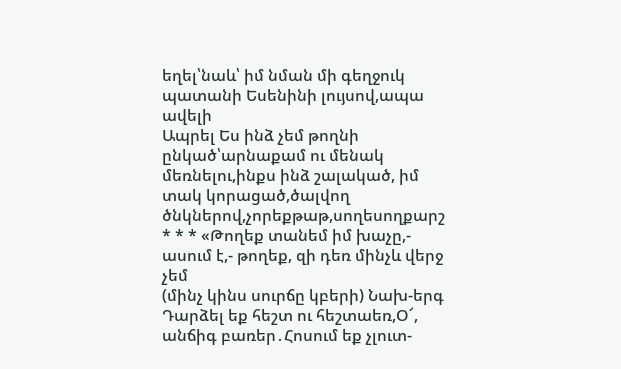եղել՝նաև՝ իմ նման մի գեղջուկ պատանի Եսենինի լույսով,ապա ավելի
Ապրել Ես ինձ չեմ թողնի ընկած՝արնաքամ ու մենակ մեռնելու,ինքս ինձ շալակած, իմ տակ կորացած,ծալվող ծնկներով,չորեքթաթ,սողեսողքարշ
* * * «Թողեք տանեմ իմ խաչը,- ասում է,- թողեք, զի դեռ մինչև վերջ չեմ
(մինչ կինս սուրճը կբերի) Նախ-երգ Դարձել եք հեշտ ու հեշտաեռ,Օ՜, անճիգ բառեր․Հոսում եք չլուտ-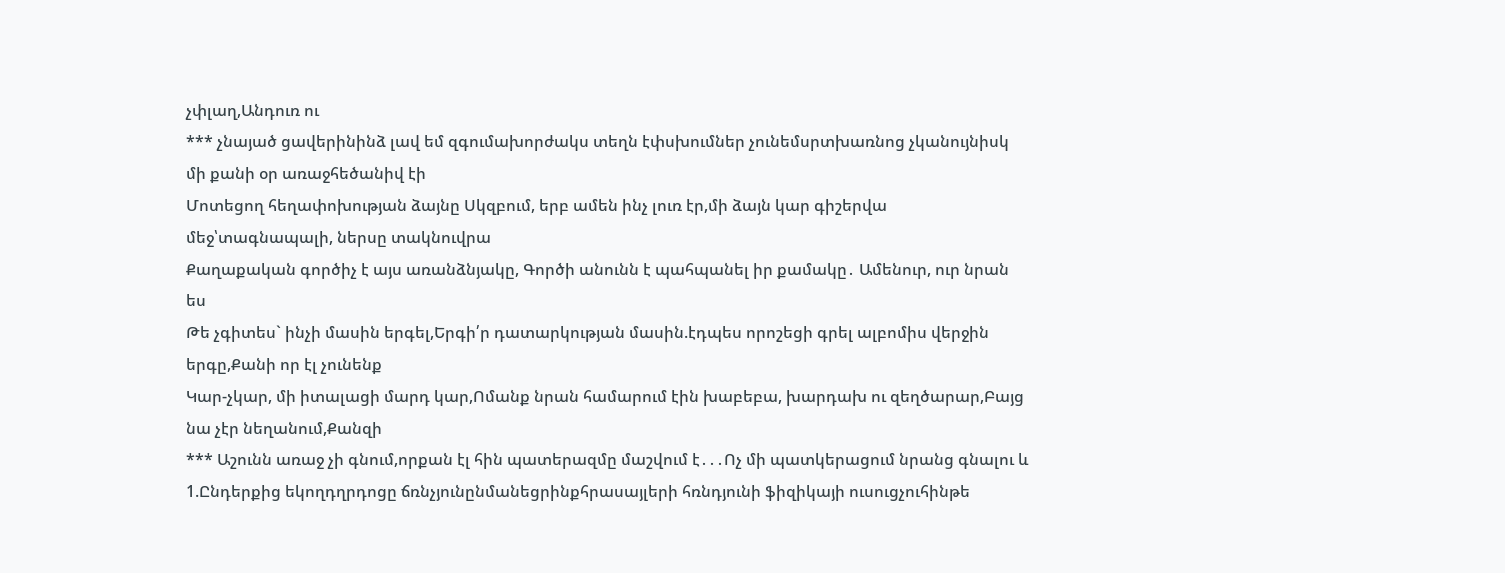չփլաղ,Անդուռ ու
*** չնայած ցավերինինձ լավ եմ զգումախորժակս տեղն էփսխումներ չունեմսրտխառնոց չկանույնիսկ մի քանի օր առաջհեծանիվ էի
Մոտեցող հեղափոխության ձայնը Սկզբում, երբ ամեն ինչ լուռ էր,մի ձայն կար գիշերվա մեջ՝տագնապալի, ներսը տակնուվրա
Քաղաքական գործիչ է այս առանձնյակը, Գործի անունն է պահպանել իր քամակը․ Ամենուր, ուր նրան ես
Թե չգիտես` ինչի մասին երգել,Երգի՛ր դատարկության մասին.էդպես որոշեցի գրել ալբոմիս վերջին երգը,Քանի որ էլ չունենք
Կար-չկար, մի իտալացի մարդ կար,Ոմանք նրան համարում էին խաբեբա, խարդախ ու զեղծարար,Բայց նա չէր նեղանում,Քանզի
*** Աշունն առաջ չի գնում,որքան էլ հին պատերազմը մաշվում է․․․Ոչ մի պատկերացում նրանց գնալու և
1.Ընդերքից եկողդղրդոցը ճռնչյունընմանեցրինքհրասայլերի հռնդյունի ֆիզիկայի ուսուցչուհինթե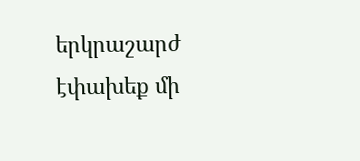երկրաշարժ էփախեք մի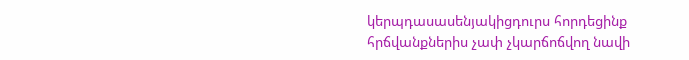կերպդասասենյակիցդուրս հորդեցինք հրճվանքներիս չափ չկարճոճվող նավի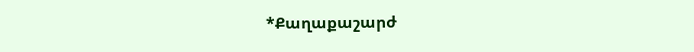*Քաղաքաշարժ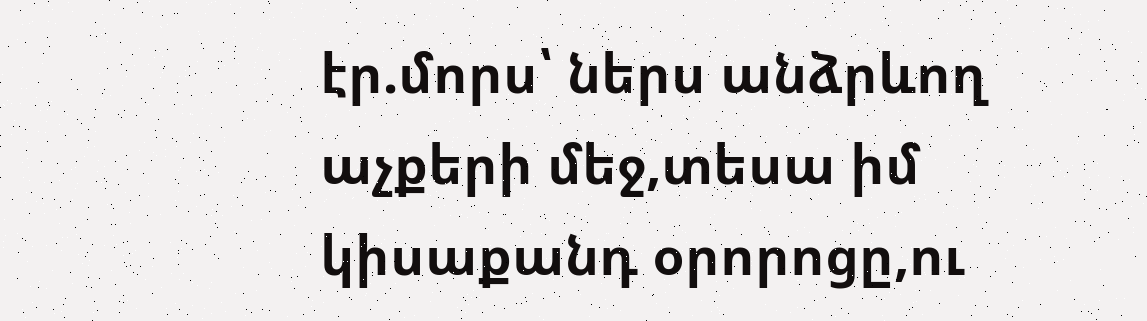էր.մորս՝ ներս անձրևող աչքերի մեջ,տեսա իմ կիսաքանդ օրորոցը,ու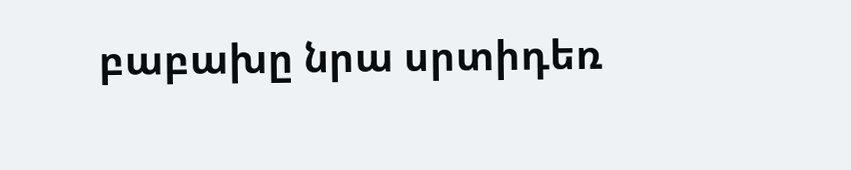բաբախը նրա սրտիդեռ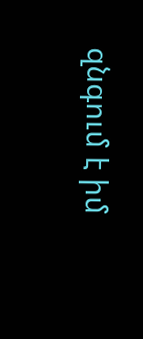զնգում է իմ